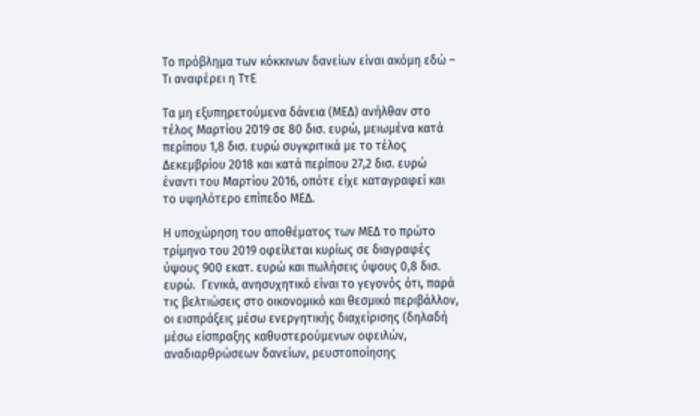Το πρόβλημα των κόκκινων δανείων είναι ακόμη εδώ – Τι αναφέρει η ΤτΕ

Τα μη εξυπηρετούμενα δάνεια (ΜΕΔ) ανήλθαν στο τέλος Μαρτίου 2019 σε 80 δισ. ευρώ, μειωμένα κατά περίπου 1,8 δισ. ευρώ συγκριτικά με το τέλος Δεκεμβρίου 2018 και κατά περίπου 27,2 δισ. ευρώ έναντι του Μαρτίου 2016, οπότε είχε καταγραφεί και το υψηλότερο επίπεδο ΜΕΔ.

Η υποχώρηση του αποθέματος των ΜΕΔ το πρώτο τρίμηνο του 2019 οφείλεται κυρίως σε διαγραφές ύψους 900 εκατ. ευρώ και πωλήσεις ύψους 0,8 δισ. ευρώ.  Γενικά, ανησυχητικό είναι το γεγονός ότι, παρά τις βελτιώσεις στο οικονομικό και θεσμικό περιβάλλον, οι εισπράξεις μέσω ενεργητικής διαχείρισης (δηλαδή μέσω είσπραξης καθυστερούμενων οφειλών, αναδιαρθρώσεων δανείων, ρευστοποίησης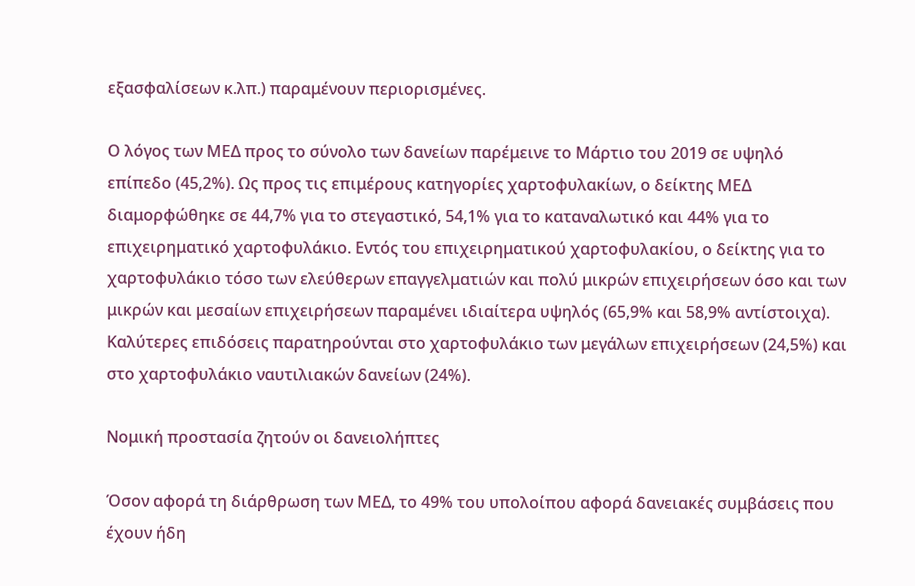εξασφαλίσεων κ.λπ.) παραμένουν περιορισμένες.

Ο λόγος των ΜΕΔ προς το σύνολο των δανείων παρέμεινε το Μάρτιο του 2019 σε υψηλό επίπεδο (45,2%). Ως προς τις επιμέρους κατηγορίες χαρτοφυλακίων, ο δείκτης ΜΕΔ διαμορφώθηκε σε 44,7% για το στεγαστικό, 54,1% για το καταναλωτικό και 44% για το επιχειρηματικό χαρτοφυλάκιο. Εντός του επιχειρηματικού χαρτοφυλακίου, ο δείκτης για το χαρτοφυλάκιο τόσο των ελεύθερων επαγγελματιών και πολύ μικρών επιχειρήσεων όσο και των μικρών και μεσαίων επιχειρήσεων παραμένει ιδιαίτερα υψηλός (65,9% και 58,9% αντίστοιχα). Καλύτερες επιδόσεις παρατηρούνται στο χαρτοφυλάκιο των μεγάλων επιχειρήσεων (24,5%) και στο χαρτοφυλάκιο ναυτιλιακών δανείων (24%).

Νομική προστασία ζητούν οι δανειολήπτες

Όσον αφορά τη διάρθρωση των ΜΕΔ, το 49% του υπολοίπου αφορά δανειακές συμβάσεις που έχουν ήδη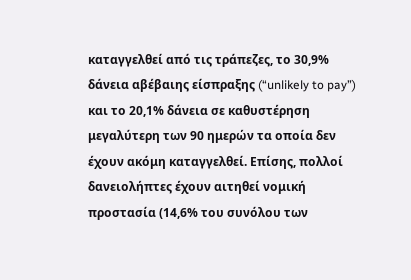καταγγελθεί από τις τράπεζες, το 30,9% δάνεια αβέβαιης είσπραξης (“unlikely to pay”) και το 20,1% δάνεια σε καθυστέρηση μεγαλύτερη των 90 ημερών τα οποία δεν έχουν ακόμη καταγγελθεί. Επίσης, πολλοί δανειολήπτες έχουν αιτηθεί νομική προστασία (14,6% του συνόλου των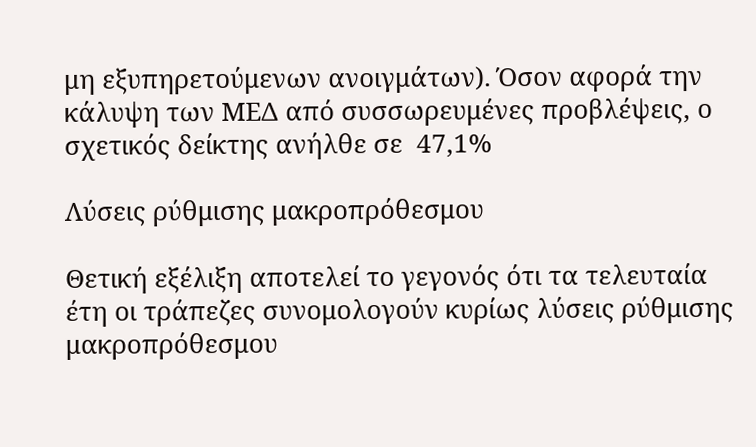μη εξυπηρετούμενων ανοιγμάτων). Όσον αφορά την κάλυψη των ΜΕΔ από συσσωρευμένες προβλέψεις, ο σχετικός δείκτης ανήλθε σε  47,1%

Λύσεις ρύθμισης μακροπρόθεσμου

Θετική εξέλιξη αποτελεί το γεγονός ότι τα τελευταία έτη οι τράπεζες συνομολογούν κυρίως λύσεις ρύθμισης μακροπρόθεσμου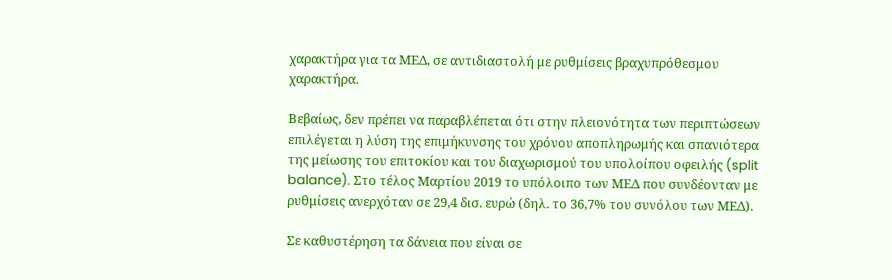χαρακτήρα για τα ΜΕΔ, σε αντιδιαστολή με ρυθμίσεις βραχυπρόθεσμου χαρακτήρα.

Βεβαίως, δεν πρέπει να παραβλέπεται ότι στην πλειονότητα των περιπτώσεων επιλέγεται η λύση της επιμήκυνσης του χρόνου αποπληρωμής και σπανιότερα της μείωσης του επιτοκίου και του διαχωρισμού του υπολοίπου οφειλής (split balance). Στο τέλος Μαρτίου 2019 το υπόλοιπο των ΜΕΔ που συνδέονταν με ρυθμίσεις ανερχόταν σε 29,4 δισ. ευρώ (δηλ. το 36,7% του συνόλου των ΜΕΔ).

Σε καθυστέρηση τα δάνεια που είναι σε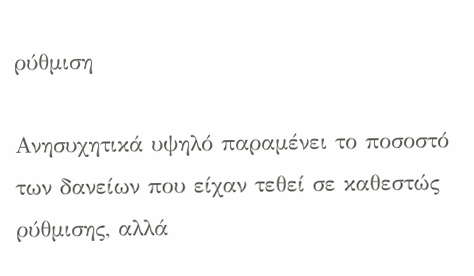ρύθμιση

Ανησυχητικά υψηλό παραμένει το ποσοστό των δανείων που είχαν τεθεί σε καθεστώς ρύθμισης, αλλά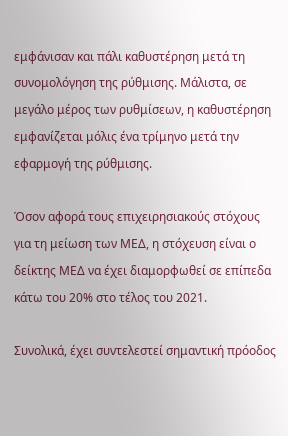εμφάνισαν και πάλι καθυστέρηση μετά τη συνομολόγηση της ρύθμισης. Μάλιστα, σε μεγάλο μέρος των ρυθμίσεων, η καθυστέρηση εμφανίζεται μόλις ένα τρίμηνο μετά την εφαρμογή της ρύθμισης.

Όσον αφορά τους επιχειρησιακούς στόχους για τη μείωση των ΜΕΔ, η στόχευση είναι ο δείκτης ΜΕΔ να έχει διαμορφωθεί σε επίπεδα κάτω του 20% στο τέλος του 2021.

Συνολικά, έχει συντελεστεί σημαντική πρόοδος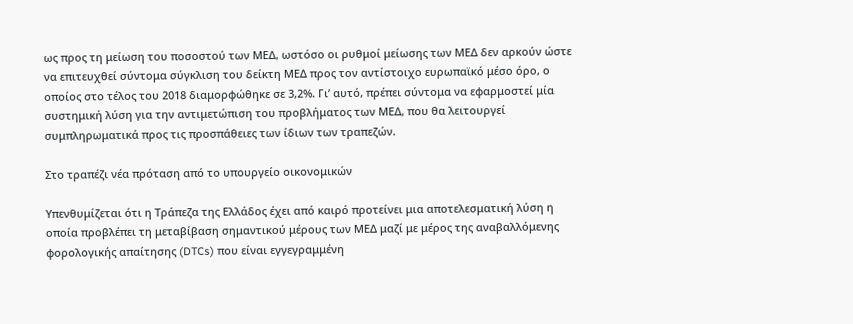ως προς τη μείωση του ποσοστού των ΜΕΔ, ωστόσο οι ρυθμοί μείωσης των ΜΕΔ δεν αρκούν ώστε να επιτευχθεί σύντομα σύγκλιση του δείκτη ΜΕΔ προς τον αντίστοιχο ευρωπαϊκό μέσο όρο, ο οποίος στο τέλος του 2018 διαμορφώθηκε σε 3,2%. Γι’ αυτό, πρέπει σύντομα να εφαρμοστεί μία συστημική λύση για την αντιμετώπιση του προβλήματος των ΜΕΔ, που θα λειτουργεί συμπληρωματικά προς τις προσπάθειες των ίδιων των τραπεζών.

Στο τραπέζι νέα πρόταση από το υπουργείο οικονομικών

Υπενθυμίζεται ότι η Τράπεζα της Ελλάδος έχει από καιρό προτείνει μια αποτελεσματική λύση η οποία προβλέπει τη μεταβίβαση σημαντικού μέρους των ΜΕΔ μαζί με μέρος της αναβαλλόμενης φορολογικής απαίτησης (DTCs) που είναι εγγεγραμμένη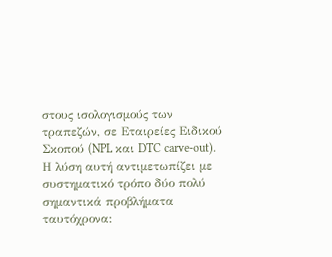στους ισολογισμούς των τραπεζών, σε Εταιρείες Ειδικού Σκοπού (NPL και DTC carve-out). Η λύση αυτή αντιμετωπίζει με συστηματικό τρόπο δύο πολύ σημαντικά προβλήματα ταυτόχρονα: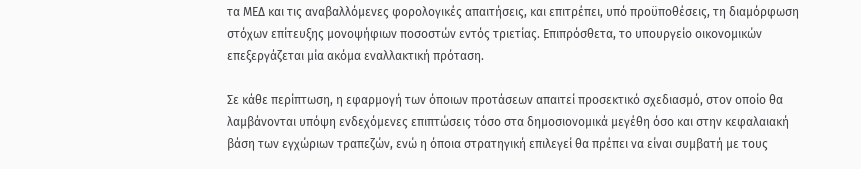τα ΜΕΔ και τις αναβαλλόμενες φορολογικές απαιτήσεις, και επιτρέπει, υπό προϋποθέσεις, τη διαμόρφωση στόχων επίτευξης μονοψήφιων ποσοστών εντός τριετίας. Επιπρόσθετα, το υπουργείο οικονομικών επεξεργάζεται μία ακόμα εναλλακτική πρόταση.

Σε κάθε περίπτωση, η εφαρμογή των όποιων προτάσεων απαιτεί προσεκτικό σχεδιασμό, στον οποίο θα λαμβάνονται υπόψη ενδεχόμενες επιπτώσεις τόσο στα δημοσιονομικά μεγέθη όσο και στην κεφαλαιακή βάση των εγχώριων τραπεζών, ενώ η όποια στρατηγική επιλεγεί θα πρέπει να είναι συμβατή με τους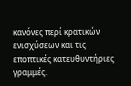κανόνες περί κρατικών ενισχύσεων και τις εποπτικές κατευθυντήριες γραμμές.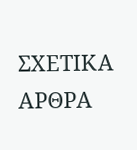ΣΧΕΤΙΚΑ ΑΡΘΡΑ